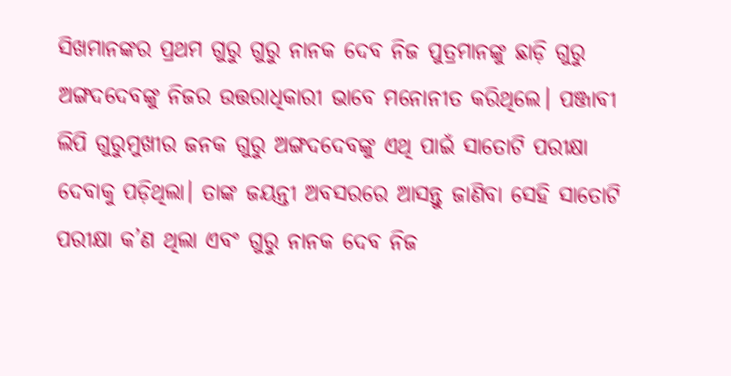ସିଖମାନଙ୍କର ପ୍ରଥମ ଗୁରୁ ଗୁରୁ ନାନକ ଦେବ ନିଜ ପୁତ୍ରମାନଙ୍କୁ ଛାଡ଼ି ଗୁରୁ ଅଙ୍ଗଦଦେବଙ୍କୁ ନିଜର ଉତ୍ତରାଧିକାରୀ ଭାବେ ମନୋନୀତ କରିଥିଲେ। ପଞ୍ଜାବୀ ଲିପି ଗୁରୁମୁଖୀର ଜନକ ଗୁରୁ ଅଙ୍ଗଦଦେବଙ୍କୁ ଏଥି ପାଇଁ ସାତୋଟି ପରୀକ୍ଷା ଦେବାକୁ ପଡ଼ିଥିଲା। ତାଙ୍କ ଜୟନ୍ତୀ ଅବସରରେ ଆସନ୍ତୁ ଜାଣିବା ସେହି ସାତୋଟି ପରୀକ୍ଷା କ’ଣ ଥିଲା ଏବଂ ଗୁରୁ ନାନକ ଦେବ ନିଜ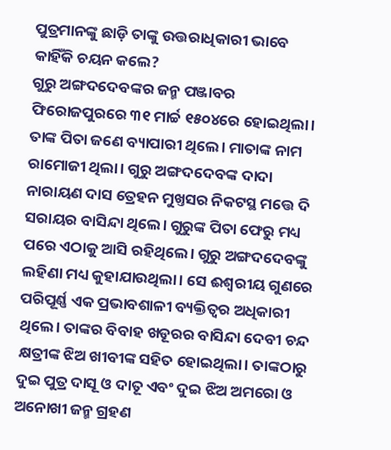ପୁତ୍ରମାନଙ୍କୁ ଛାଡ଼ି ତାଙ୍କୁ ଉତ୍ତରାଧିକାରୀ ଭାବେ କାହିଁକି ଚୟନ କଲେ?
ଗୁରୁ ଅଙ୍ଗଦଦେବଙ୍କର ଜନ୍ମ ପଞ୍ଜାବର ଫିରୋଜପୁରରେ ୩୧ ମାର୍ଚ୍ଚ ୧୫୦୪ରେ ହୋଇଥିଲା। ତାଙ୍କ ପିତା ଜଣେ ବ୍ୟାପାରୀ ଥିଲେ। ମାତାଙ୍କ ନାମ ରାମୋଜୀ ଥିଲା। ଗୁରୁ ଅଙ୍ଗଦଦେବଙ୍କ ଦାଦା ନାରାୟଣ ଦାସ ତ୍ରେହନ ମୁଖ୍ତସର ନିକଟସ୍ଥ ମତ୍ତେ ଦି ସରାୟର ବାସିନ୍ଦା ଥିଲେ। ଗୁରୁଙ୍କ ପିତା ଫେରୁ ମଧ୍ୟ ପରେ ଏଠାକୁ ଆସି ରହିଥିଲେ। ଗୁରୁ ଅଙ୍ଗଦଦେବଙ୍କୁ ଲହିଣା ମଧ୍ୟ କୁହାଯାଉଥିଲା। ସେ ଈଶ୍ୱରୀୟ ଗୁଣରେ ପରିପୂର୍ଣ୍ଣ ଏକ ପ୍ରଭାବଶାଳୀ ବ୍ୟକ୍ତିତ୍ୱର ଅଧିକାରୀ ଥିଲେ। ତାଙ୍କର ବିବାହ ଖଡୂରର ବାସିନ୍ଦା ଦେବୀ ଚନ୍ଦ କ୍ଷତ୍ରୀଙ୍କ ଝିଅ ଖୀବୀଙ୍କ ସହିତ ହୋଇଥିଲା। ତାଙ୍କଠାରୁ ଦୁଇ ପୁତ୍ର ଦାସୂ ଓ ଦାତୂ ଏବଂ ଦୁଇ ଝିଅ ଅମରୋ ଓ ଅନୋଖୀ ଜନ୍ମ ଗ୍ରହଣ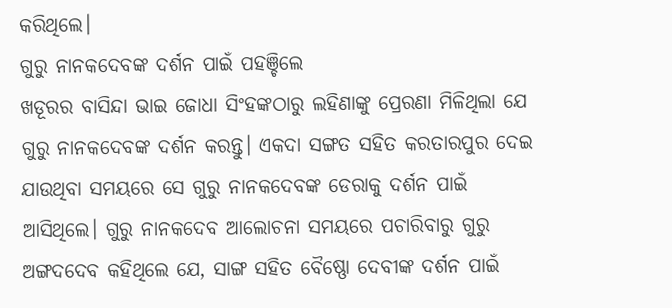କରିଥିଲେ।
ଗୁରୁ ନାନକଦେବଙ୍କ ଦର୍ଶନ ପାଇଁ ପହଞ୍ଚିଲେ
ଖଡୂରର ବାସିନ୍ଦା ଭାଇ ଜୋଧା ସିଂହଙ୍କଠାରୁ ଲହିଣାଙ୍କୁ ପ୍ରେରଣା ମିଳିଥିଲା ଯେ ଗୁରୁ ନାନକଦେବଙ୍କ ଦର୍ଶନ କରନ୍ତୁ। ଏକଦା ସଙ୍ଗତ ସହିତ କରତାରପୁର ଦେଇ ଯାଉଥିବା ସମୟରେ ସେ ଗୁରୁ ନାନକଦେବଙ୍କ ଡେରାକୁ ଦର୍ଶନ ପାଇଁ ଆସିଥିଲେ। ଗୁରୁ ନାନକଦେବ ଆଲୋଚନା ସମୟରେ ପଚାରିବାରୁ ଗୁରୁ ଅଙ୍ଗଦଦେବ କହିଥିଲେ ଯେ, ସାଙ୍ଗ ସହିତ ବୈଷ୍ଣୋ ଦେବୀଙ୍କ ଦର୍ଶନ ପାଇଁ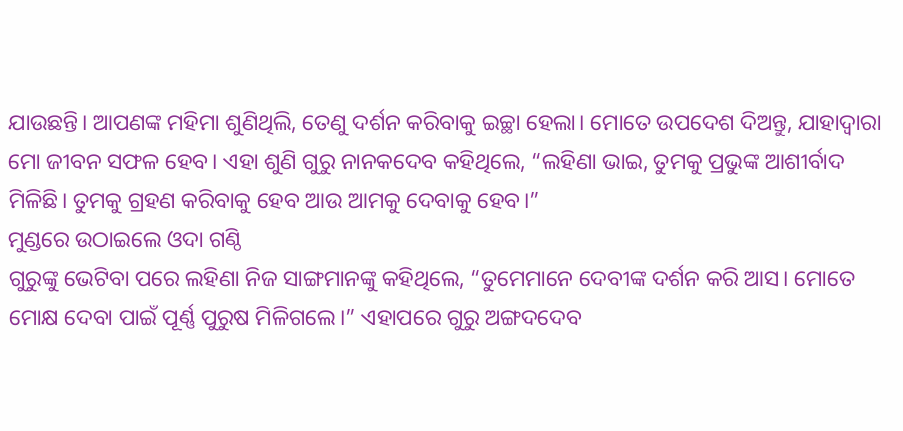ଯାଉଛନ୍ତି। ଆପଣଙ୍କ ମହିମା ଶୁଣିଥିଲି, ତେଣୁ ଦର୍ଶନ କରିବାକୁ ଇଚ୍ଛା ହେଲା। ମୋତେ ଉପଦେଶ ଦିଅନ୍ତୁ, ଯାହାଦ୍ୱାରା ମୋ ଜୀବନ ସଫଳ ହେବ। ଏହା ଶୁଣି ଗୁରୁ ନାନକଦେବ କହିଥିଲେ, “ଲହିଣା ଭାଇ, ତୁମକୁ ପ୍ରଭୁଙ୍କ ଆଶୀର୍ବାଦ ମିଳିଛି। ତୁମକୁ ଗ୍ରହଣ କରିବାକୁ ହେବ ଆଉ ଆମକୁ ଦେବାକୁ ହେବ।”
ମୁଣ୍ଡରେ ଉଠାଇଲେ ଓଦା ଗଣ୍ଠି
ଗୁରୁଙ୍କୁ ଭେଟିବା ପରେ ଲହିଣା ନିଜ ସାଙ୍ଗମାନଙ୍କୁ କହିଥିଲେ, “ତୁମେମାନେ ଦେବୀଙ୍କ ଦର୍ଶନ କରି ଆସ। ମୋତେ ମୋକ୍ଷ ଦେବା ପାଇଁ ପୂର୍ଣ୍ଣ ପୁରୁଷ ମିଳିଗଲେ।” ଏହାପରେ ଗୁରୁ ଅଙ୍ଗଦଦେବ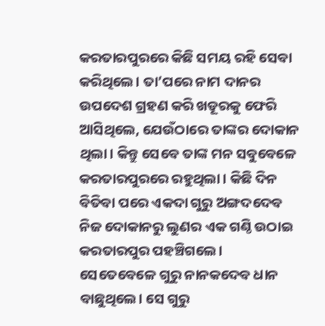କରତାରପୁରରେ କିଛି ସମୟ ରହି ସେବା କରିଥିଲେ। ତା’ପରେ ନାମ ଦାନର ଉପଦେଶ ଗ୍ରହଣ କରି ଖଡୂରକୁ ଫେରି ଆସିଥିଲେ, ଯେଉଁଠାରେ ତାଙ୍କର ଦୋକାନ ଥିଲା। କିନ୍ତୁ ସେବେ ତାଙ୍କ ମନ ସବୁବେଳେ କରତାରପୁରରେ ରହୁଥିଲା। କିଛି ଦିନ ବିତିବା ପରେ ଏକଦା ଗୁରୁ ଅଙ୍ଗଦଦେବ ନିଜ ଦୋକାନରୁ ଲୁଣର ଏକ ଗଣ୍ଠି ଉଠାଇ କରତାରପୁର ପହଞ୍ଚିଗଲେ। ସେତେବେଳେ ଗୁରୁ ନାନକଦେବ ଧାନ ବାଛୁଥିଲେ। ସେ ଗୁରୁ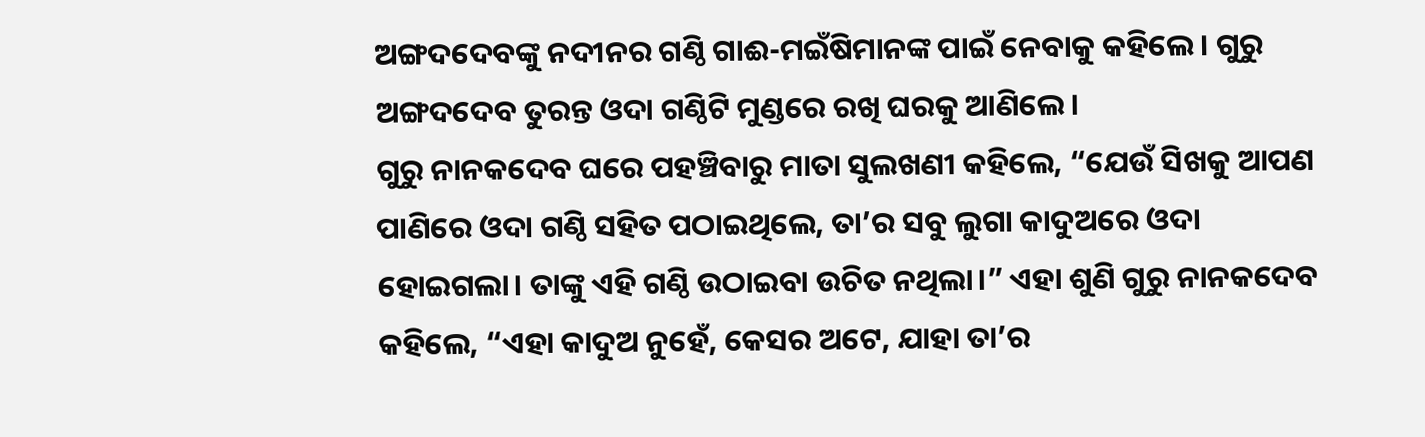ଅଙ୍ଗଦଦେବଙ୍କୁ ନଦୀନର ଗଣ୍ଠି ଗାଈ-ମଇଁଷିମାନଙ୍କ ପାଇଁ ନେବାକୁ କହିଲେ। ଗୁରୁ ଅଙ୍ଗଦଦେବ ତୁରନ୍ତ ଓଦା ଗଣ୍ଠିଟି ମୁଣ୍ଡରେ ରଖି ଘରକୁ ଆଣିଲେ।
ଗୁରୁ ନାନକଦେବ ଘରେ ପହଞ୍ଚିବାରୁ ମାତା ସୁଲଖଣୀ କହିଲେ, “ଯେଉଁ ସିଖକୁ ଆପଣ ପାଣିରେ ଓଦା ଗଣ୍ଠି ସହିତ ପଠାଇଥିଲେ, ତା’ର ସବୁ ଲୁଗା କାଦୁଅରେ ଓଦା ହୋଇଗଲା। ତାଙ୍କୁ ଏହି ଗଣ୍ଠି ଉଠାଇବା ଉଚିତ ନଥିଲା।” ଏହା ଶୁଣି ଗୁରୁ ନାନକଦେବ କହିଲେ, “ଏହା କାଦୁଅ ନୁହେଁ, କେସର ଅଟେ, ଯାହା ତା’ର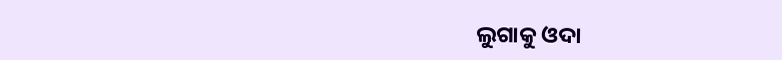ଲୁଗାକୁ ଓଦା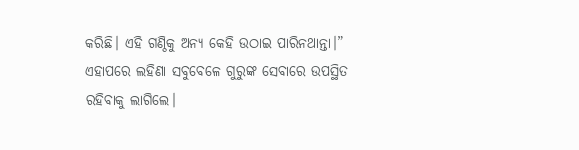କରିଛି। ଏହି ଗଣ୍ଠିକୁ ଅନ୍ୟ କେହି ଉଠାଇ ପାରିନଥାନ୍ତା।” ଏହାପରେ ଲହିଣା ସବୁବେଳେ ଗୁରୁଙ୍କ ସେବାରେ ଉପସ୍ଥିତ ରହିବାକୁ ଲାଗିଲେ।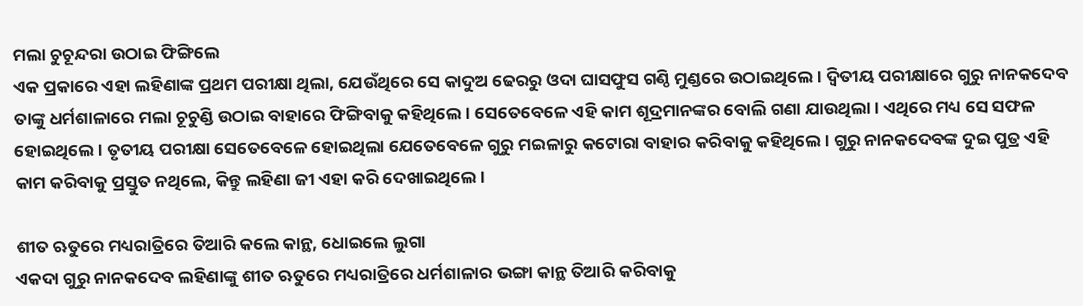ମଲା ଚୁଚୂନ୍ଦରା ଉଠାଇ ଫିଙ୍ଗିଲେ
ଏକ ପ୍ରକାରେ ଏହା ଲହିଣାଙ୍କ ପ୍ରଥମ ପରୀକ୍ଷା ଥିଲା, ଯେଉଁଥିରେ ସେ କାଦୁଅ ଢେରରୁ ଓଦା ଘାସଫୁସ ଗଣ୍ଠି ମୁଣ୍ଡରେ ଉଠାଇଥିଲେ। ଦ୍ୱିତୀୟ ପରୀକ୍ଷାରେ ଗୁରୁ ନାନକଦେବ ତାଙ୍କୁ ଧର୍ମଶାଳାରେ ମଲା ଚୂଚୁଣ୍ଡି ଉଠାଇ ବାହାରେ ଫିଙ୍ଗିବାକୁ କହିଥିଲେ। ସେତେବେଳେ ଏହି କାମ ଶୂଦ୍ରମାନଙ୍କର ବୋଲି ଗଣା ଯାଉଥିଲା। ଏଥିରେ ମଧ୍ୟ ସେ ସଫଳ ହୋଇଥିଲେ। ତୃତୀୟ ପରୀକ୍ଷା ସେତେବେଳେ ହୋଇଥିଲା ଯେତେବେଳେ ଗୁରୁ ମଇଳାରୁ କଟୋରା ବାହାର କରିବାକୁ କହିଥିଲେ। ଗୁରୁ ନାନକଦେବଙ୍କ ଦୁଇ ପୁତ୍ର ଏହି କାମ କରିବାକୁ ପ୍ରସ୍ତୁତ ନଥିଲେ, କିନ୍ତୁ ଲହିଣା ଜୀ ଏହା କରି ଦେଖାଇଥିଲେ।

ଶୀତ ଋତୁରେ ମଧ୍ୟରାତ୍ରିରେ ତିଆରି କଲେ କାନ୍ଥ, ଧୋଇଲେ ଲୁଗା
ଏକଦା ଗୁରୁ ନାନକଦେବ ଲହିଣାଙ୍କୁ ଶୀତ ଋତୁରେ ମଧ୍ୟରାତ୍ରିରେ ଧର୍ମଶାଳାର ଭଙ୍ଗା କାନ୍ଥ ତିଆରି କରିବାକୁ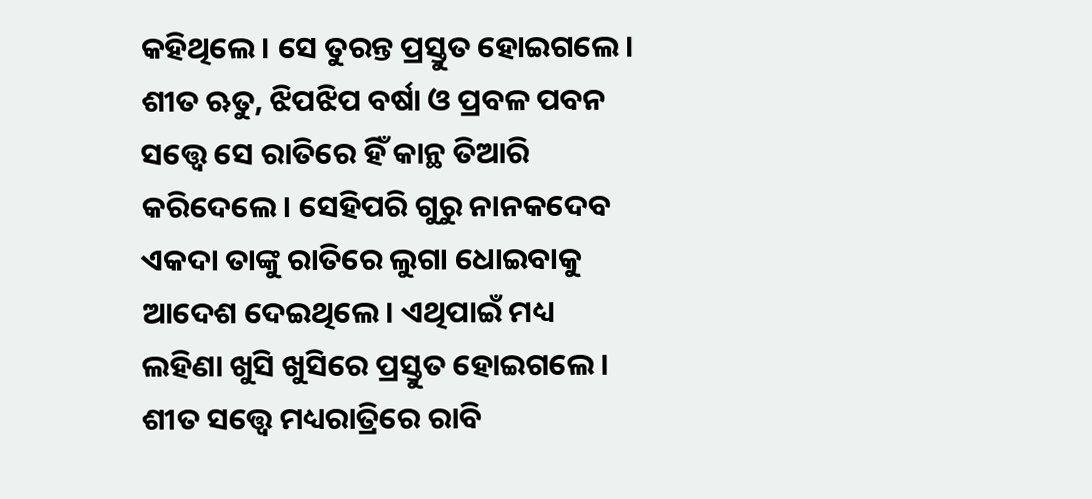କହିଥିଲେ। ସେ ତୁରନ୍ତ ପ୍ରସ୍ତୁତ ହୋଇଗଲେ। ଶୀତ ଋତୁ, ଝିପଝିପ ବର୍ଷା ଓ ପ୍ରବଳ ପବନ ସତ୍ତ୍ୱେ ସେ ରାତିରେ ହିଁ କାନ୍ଥ ତିଆରି କରିଦେଲେ। ସେହିପରି ଗୁରୁ ନାନକଦେବ ଏକଦା ତାଙ୍କୁ ରାତିରେ ଲୁଗା ଧୋଇବାକୁ ଆଦେଶ ଦେଇଥିଲେ। ଏଥିପାଇଁ ମଧ୍ୟ ଲହିଣା ଖୁସି ଖୁସିରେ ପ୍ରସ୍ତୁତ ହୋଇଗଲେ। ଶୀତ ସତ୍ତ୍ୱେ ମଧ୍ୟରାତ୍ରିରେ ରାବି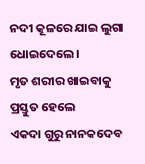ନଦୀ କୂଳରେ ଯାଇ ଲୁଗା ଧୋଇଦେଲେ।
ମୃତ ଶରୀର ଖାଇବାକୁ ପ୍ରସ୍ତୁତ ହେଲେ
ଏକଦା ଗୁରୁ ନାନକଦେବ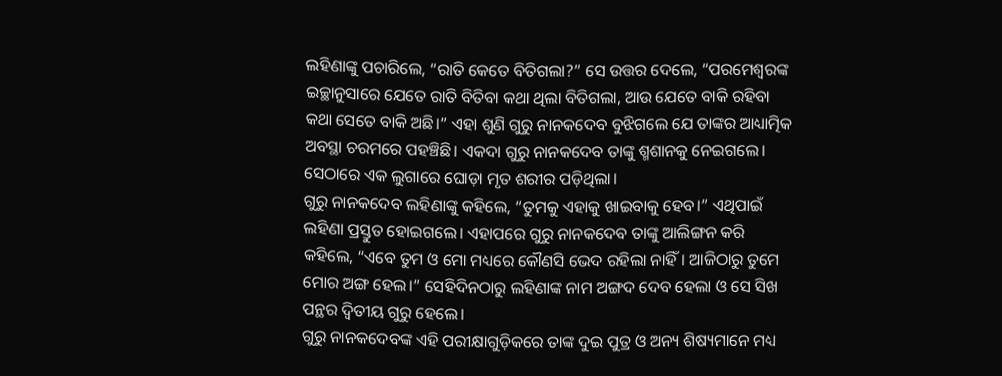ଲହିଣାଙ୍କୁ ପଚାରିଲେ, “ରାତି କେତେ ବିତିଗଲା?” ସେ ଉତ୍ତର ଦେଲେ, “ପରମେଶ୍ୱରଙ୍କ ଇଚ୍ଛାନୁସାରେ ଯେତେ ରାତି ବିତିବା କଥା ଥିଲା ବିତିଗଲା, ଆଉ ଯେତେ ବାକି ରହିବା କଥା ସେତେ ବାକି ଅଛି।” ଏହା ଶୁଣି ଗୁରୁ ନାନକଦେବ ବୁଝିଗଲେ ଯେ ତାଙ୍କର ଆଧ୍ୟାତ୍ମିକ ଅବସ୍ଥା ଚରମରେ ପହଞ୍ଚିଛି। ଏକଦା ଗୁରୁ ନାନକଦେବ ତାଙ୍କୁ ଶ୍ମଶାନକୁ ନେଇଗଲେ। ସେଠାରେ ଏକ ଲୁଗାରେ ଘୋଡ଼ା ମୃତ ଶରୀର ପଡ଼ିଥିଲା।
ଗୁରୁ ନାନକଦେବ ଲହିଣାଙ୍କୁ କହିଲେ, “ତୁମକୁ ଏହାକୁ ଖାଇବାକୁ ହେବ।” ଏଥିପାଇଁ ଲହିଣା ପ୍ରସ୍ତୁତ ହୋଇଗଲେ। ଏହାପରେ ଗୁରୁ ନାନକଦେବ ତାଙ୍କୁ ଆଲିଙ୍ଗନ କରି କହିଲେ, “ଏବେ ତୁମ ଓ ମୋ ମଧ୍ୟରେ କୌଣସି ଭେଦ ରହିଲା ନାହିଁ। ଆଜିଠାରୁ ତୁମେ ମୋର ଅଙ୍ଗ ହେଲ।” ସେହିଦିନଠାରୁ ଲହିଣାଙ୍କ ନାମ ଅଙ୍ଗଦ ଦେବ ହେଲା ଓ ସେ ସିଖ ପନ୍ଥର ଦ୍ୱିତୀୟ ଗୁରୁ ହେଲେ।
ଗୁରୁ ନାନକଦେବଙ୍କ ଏହି ପରୀକ୍ଷାଗୁଡ଼ିକରେ ତାଙ୍କ ଦୁଇ ପୁତ୍ର ଓ ଅନ୍ୟ ଶିଷ୍ୟମାନେ ମଧ୍ୟ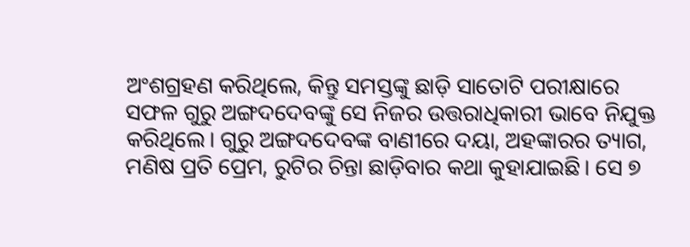ଅଂଶଗ୍ରହଣ କରିଥିଲେ, କିନ୍ତୁ ସମସ୍ତଙ୍କୁ ଛାଡ଼ି ସାତୋଟି ପରୀକ୍ଷାରେ ସଫଳ ଗୁରୁ ଅଙ୍ଗଦଦେବଙ୍କୁ ସେ ନିଜର ଉତ୍ତରାଧିକାରୀ ଭାବେ ନିଯୁକ୍ତ କରିଥିଲେ। ଗୁରୁ ଅଙ୍ଗଦଦେବଙ୍କ ବାଣୀରେ ଦୟା, ଅହଙ୍କାରର ତ୍ୟାଗ, ମଣିଷ ପ୍ରତି ପ୍ରେମ, ରୁଟିର ଚିନ୍ତା ଛାଡ଼ିବାର କଥା କୁହାଯାଇଛି। ସେ ୭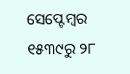ସେପ୍ଟେମ୍ବର ୧୫୩୯ରୁ ୨୮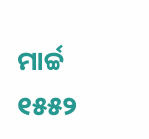ମାର୍ଚ୍ଚ ୧୫୫୨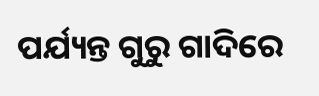ପର୍ଯ୍ୟନ୍ତ ଗୁରୁ ଗାଦିରେ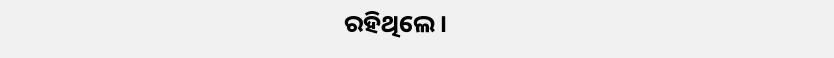ରହିଥିଲେ।